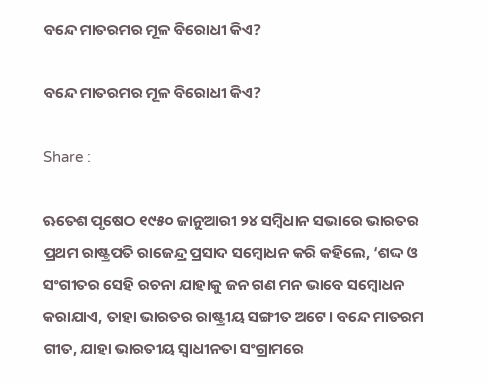ବନ୍ଦେ ମାତରମର ମୂଳ ବିରୋଧୀ କିଏ?

ବନ୍ଦେ ମାତରମର ମୂଳ ବିରୋଧୀ କିଏ?

Share :

ଋତେଶ ପୃଷେଠ ୧୯୫୦ ଜାନୁଆରୀ ୨୪ ସମ୍ୱିଧାନ ସଭାରେ ଭାରତର ପ୍ରଥମ ରାଷ୍ଟ୍ରପତି ରାଜେନ୍ଦ୍ର ପ୍ରସାଦ ସମ୍ୱୋଧନ କରି କହିଲେ, ‘ଶଦ୍ଦ ଓ ସଂଗୀତର ସେହି ରଚନା ଯାହାକୁ ଜନ ଗଣ ମନ ଭାବେ ସମ୍ୱୋଧନ କରାଯାଏ, ତାହା ଭାରତର ରାଷ୍ଟ୍ରୀୟ ସଙ୍ଗୀତ ଅଟେ। ବନ୍ଦେ ମାତରମ ଗୀତ, ଯାହା ଭାରତୀୟ ସ୍ୱାଧୀନତା ସଂଗ୍ରାମରେ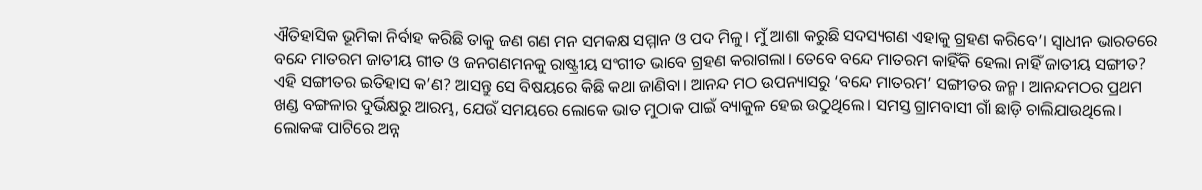ଐତିହାସିକ ଭୂମିକା ନିର୍ବାହ କରିଛି ତାକୁ ଜଣ ଗଣ ମନ ସମକକ୍ଷ ସମ୍ମାନ ଓ ପଦ ମିଳୁ। ମୁଁ ଆଶା କରୁଛି ସଦସ୍ୟଗଣ ଏହାକୁ ଗ୍ରହଣ କରିବେ’। ସ୍ୱାଧୀନ ଭାରତରେ ବନ୍ଦେ ମାତରମ ଜାତୀୟ ଗୀତ ଓ ଜନଗଣମନକୁ ରାଷ୍ଟ୍ରୀୟ ସଂଗୀତ ଭାବେ ଗ୍ରହଣ କରାଗଲା। ତେବେ ବନ୍ଦେ ମାତରମ କାହିଁକି ହେଲା ନାହିଁ ଜାତୀୟ ସଙ୍ଗୀତ? ଏହି ସଙ୍ଗୀତର ଇତିହାସ କ’ଣ? ଆସନ୍ତୁ ସେ ବିଷୟରେ କିଛି କଥା ଜାଣିବା। ଆନନ୍ଦ ମଠ ଉପନ୍ୟାସରୁ ‘ବନ୍ଦେ ମାତରମ’ ସଙ୍ଗୀତର ଜନ୍ମ। ଆନନ୍ଦମଠର ପ୍ରଥମ ଖଣ୍ଡ ବଙ୍ଗଳାର ଦୁର୍ଭିକ୍ଷରୁ ଆରମ୍ଭ, ଯେଉଁ ସମୟରେ ଲୋକେ ଭାତ ମୁଠାକ ପାଇଁ ବ୍ୟାକୁଳ ହେଇ ଉଠୁଥିଲେ। ସମସ୍ତ ଗ୍ରାମବାସୀ ଗାଁ ଛାଡ଼ି ଚାଲିଯାଉଥିଲେ। ଲୋକଙ୍କ ପାଟିରେ ଅନ୍ନ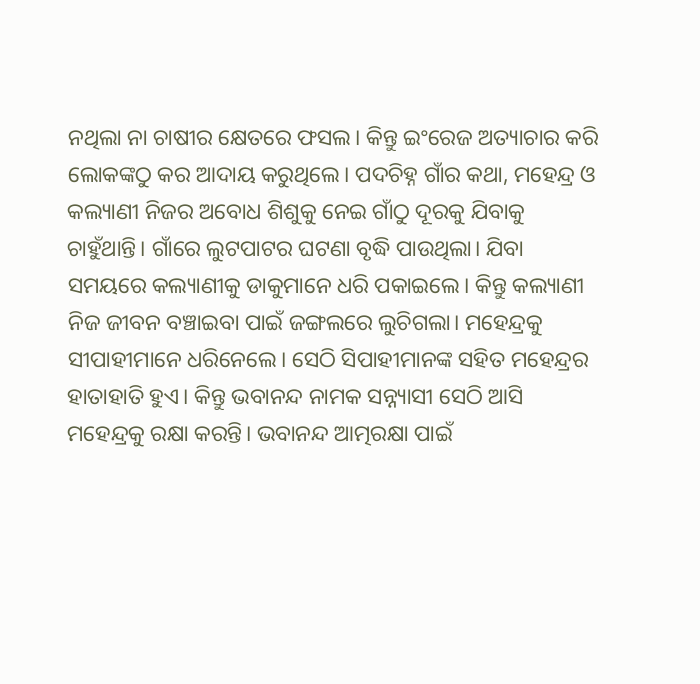ନଥିଲା ନା ଚାଷୀର କ୍ଷେତରେ ଫସଲ। କିନ୍ତୁ ଇଂରେଜ ଅତ୍ୟାଚାର କରି ଲୋକଙ୍କଠୁ କର ଆଦାୟ କରୁଥିଲେ। ପଦଚିହ୍ନ ଗାଁର କଥା, ମହେନ୍ଦ୍ର ଓ କଲ୍ୟାଣୀ ନିଜର ଅବୋଧ ଶିଶୁକୁ ନେଇ ଗାଁଠୁ ଦୂରକୁ ଯିବାକୁ ଚାହୁଁଥାନ୍ତି। ଗାଁରେ ଲୁଟପାଟର ଘଟଣା ବୃଦ୍ଧି ପାଉଥିଲା। ଯିବା ସମୟରେ କଲ୍ୟାଣୀକୁ ଡାକୁମାନେ ଧରି ପକାଇଲେ। କିନ୍ତୁ କଲ୍ୟାଣୀ ନିଜ ଜୀବନ ବଞ୍ଚାଇବା ପାଇଁ ଜଙ୍ଗଲରେ ଲୁଚିଗଲା। ମହେନ୍ଦ୍ରକୁ ସୀପାହୀମାନେ ଧରିନେଲେ। ସେଠି ସିପାହୀମାନଙ୍କ ସହିତ ମହେନ୍ଦ୍ରର ହାତାହାତି ହୁଏ। କିନ୍ତୁ ଭବାନନ୍ଦ ନାମକ ସନ୍ନ୍ୟାସୀ ସେଠି ଆସି ମହେନ୍ଦ୍ରକୁ ରକ୍ଷା କରନ୍ତି। ଭବାନନ୍ଦ ଆତ୍ମରକ୍ଷା ପାଇଁ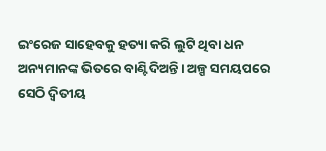ଇଂରେଜ ସାହେବକୁ ହତ୍ୟା କରି ଲୁଟି ଥିବା ଧନ ଅନ୍ୟମାନଙ୍କ ଭିତରେ ବାଣ୍ଟିଦିଅନ୍ତି। ଅଳ୍ପ ସମୟପରେ ସେଠି ଦ୍ୱିତୀୟ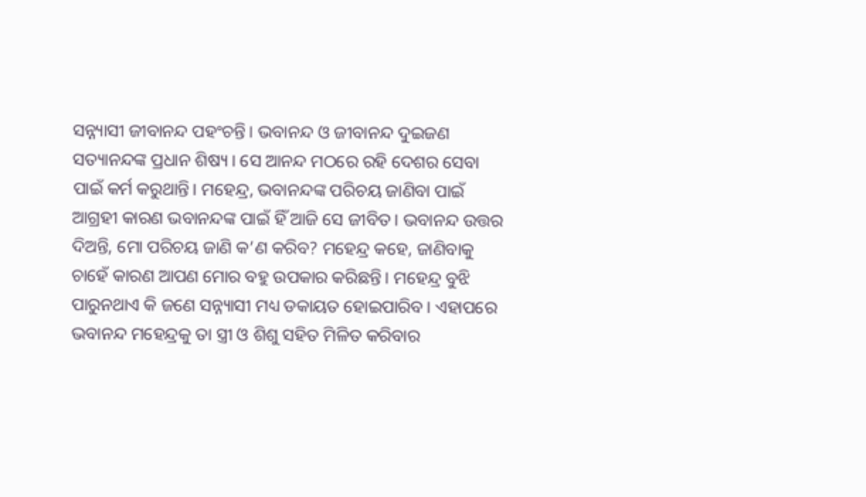ସନ୍ନ୍ୟାସୀ ଜୀବାନନ୍ଦ ପହଂଚନ୍ତି। ଭବାନନ୍ଦ ଓ ଜୀବାନନ୍ଦ ଦୁଇଜଣ ସତ୍ୟାନନ୍ଦଙ୍କ ପ୍ରଧାନ ଶିଷ୍ୟ। ସେ ଆନନ୍ଦ ମଠରେ ରହି ଦେଶର ସେବା ପାଇଁ କର୍ମ କରୁଥାନ୍ତି। ମହେନ୍ଦ୍ର, ଭବାନନ୍ଦଙ୍କ ପରିଚୟ ଜାଣିବା ପାଇଁ ଆଗ୍ରହୀ କାରଣ ଭବାନନ୍ଦଙ୍କ ପାଇଁ ହିଁ ଆଜି ସେ ଜୀବିତ। ଭବାନନ୍ଦ ଉତ୍ତର ଦିଅନ୍ତି, ମୋ ପରିଚୟ ଜାଣି କ’ଣ କରିବ? ମହେନ୍ଦ୍ର କହେ, ଜାଣିବାକୁ ଚାହେଁ କାରଣ ଆପଣ ମୋର ବହୁ ଉପକାର କରିଛନ୍ତି। ମହେନ୍ଦ୍ର ବୁଝି ପାରୁନଥାଏ କି ଜଣେ ସନ୍ନ୍ୟାସୀ ମଧ୍ୟ ଡକାୟତ ହୋଇପାରିବ। ଏହାପରେ ଭବାନନ୍ଦ ମହେନ୍ଦ୍ରକୁ ତା ସ୍ତ୍ରୀ ଓ ଶିଶୁ ସହିତ ମିଳିତ କରିବାର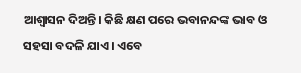ଆଶ୍ୱାସନ ଦିଅନ୍ତି। କିଛି କ୍ଷଣ ପରେ ଭବାନନ୍ଦଙ୍କ ଭାବ ଓ ସହସା ବଦଳି ଯାଏ। ଏବେ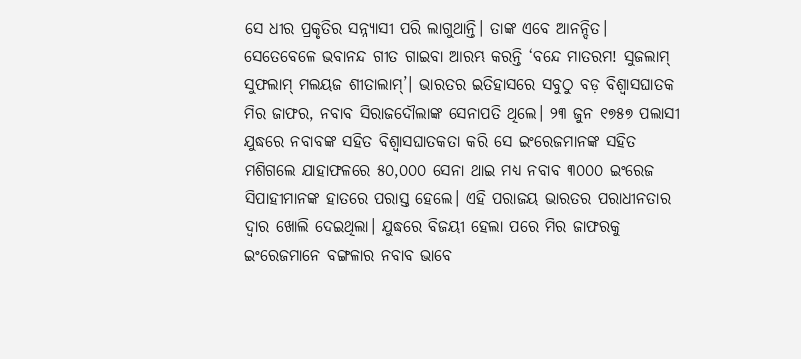ସେ ଧୀର ପ୍ରକୃତିର ସନ୍ନ୍ୟାସୀ ପରି ଲାଗୁଥାନ୍ତି। ତାଙ୍କ ଏବେ ଆନନ୍ଦିତ। ସେତେବେଳେ ଭବାନନ୍ଦ ଗୀତ ଗାଇବା ଆରମ୍ଭ କରନ୍ତି ‘ବନ୍ଦେ ମାତରମ! ସୁଜଲାମ୍ ସୁଫଲାମ୍ ମଲୟଜ ଶୀତାଲାମ୍’। ଭାରତର ଇତିହାସରେ ସବୁଠୁ ବଡ଼ ବିଶ୍ୱାସଘାତକ ମିର ଜାଫର, ନବାବ ସିରାଜଦୌଲାଙ୍କ ସେନାପତି ଥିଲେ। ୨୩ ଜୁନ ୧୭୫୭ ପଲାସୀ ଯୁଦ୍ଧରେ ନବାବଙ୍କ ସହିତ ବିଶ୍ୱାସଘାତକତା କରି ସେ ଇଂରେଜମାନଙ୍କ ସହିତ ମଶିଗଲେ ଯାହାଫଳରେ ୫୦,୦୦୦ ସେନା ଥାଇ ମଧ୍ୟ ନବାବ ୩୦୦୦ ଇଂରେଜ ସିପାହୀମାନଙ୍କ ହାତରେ ପରାସ୍ତ ହେଲେ। ଏହି ପରାଜୟ ଭାରତର ପରାଧୀନତାର ଦ୍ୱାର ଖୋଲି ଦେଇଥିଲା। ଯୁଦ୍ଧରେ ବିଜୟୀ ହେଲା ପରେ ମିର ଜାଫରକୁ ଇଂରେଜମାନେ ବଙ୍ଗଳାର ନବାବ ଭାବେ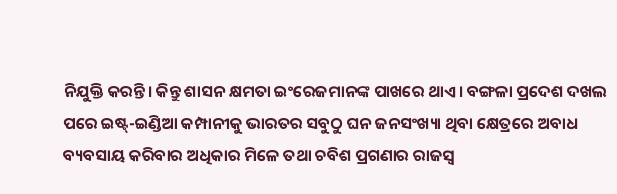ନିଯୁକ୍ତି କରନ୍ତି। କିନ୍ତୁ ଶାସନ କ୍ଷମତା ଇଂରେଜମାନଙ୍କ ପାଖରେ ଥାଏ। ବଙ୍ଗଳା ପ୍ରଦେଶ ଦଖଲ ପରେ ଇଷ୍ଟ୍-ଇଣ୍ଡିଆ କମ୍ପାନୀକୁ ଭାରତର ସବୁଠୁ ଘନ ଜନସଂଖ୍ୟା ଥିବା କ୍ଷେତ୍ରରେ ଅବାଧ ବ୍ୟବସାୟ କରିବାର ଅଧିକାର ମିଳେ ତଥା ଚବିଶ ପ୍ରଗଣାର ରାଜସ୍ୱ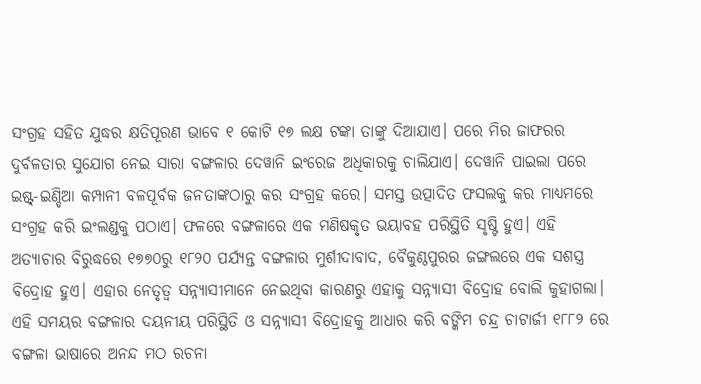ସଂଗ୍ରହ ସହିତ ଯୁଦ୍ଧର କ୍ଷତିପୂରଣ ଭାବେ ୧ କୋଟି ୧୭ ଲକ୍ଷ ଟଙ୍କା ତାଙ୍କୁ ଦିଆଯାଏ। ପରେ ମିର ଜାଫରର ଦୁର୍ବଳତାର ସୁଯୋଗ ନେଇ ସାରା ବଙ୍ଗଳାର ଦେୱାନି ଇଂରେଜ ଅଧିକାରକୁ ଚାଲିଯାଏ। ଦେୱାନି ପାଇଲା ପରେ ଇଷ୍ଟ୍-ଇଣ୍ଡିଆ କମ୍ପାନୀ ବଳପୂର୍ବକ ଜନତାଙ୍କଠାରୁ କର ସଂଗ୍ରହ କରେ। ସମସ୍ତ ଉତ୍ପାଦିତ ଫସଲକୁ କର ମାଧ୍ୟମରେ ସଂଗ୍ରହ କରି ଇଂଲଣ୍ଡକୁ ପଠାଏ। ଫଳରେ ବଙ୍ଗଳାରେ ଏକ ମଣିଷକୃତ ଭୟାବହ ପରିସ୍ଥିତି ସୃଷ୍ଟି ହୁଏ। ଏହି ଅତ୍ୟାଚାର ବିରୁଦ୍ଧରେ ୧୭୭୦ରୁ ୧୮୨୦ ପର୍ଯ୍ୟନ୍ତ ବଙ୍ଗଳାର ମୁର୍ଶୀଦାବାଦ, ବୈକୁଣ୍ଠପୁରର ଜଙ୍ଗଲରେ ଏକ ସଶସ୍ତ୍ର ବିଦ୍ରୋହ ହୁଏ। ଏହାର ନେତୃତ୍ୱ ସନ୍ନ୍ୟାସୀମାନେ ନେଇଥିବା କାରଣରୁ ଏହାକୁ ସନ୍ନ୍ୟାସୀ ବିଦ୍ରୋହ ବୋଲି କୁହାଗଲା। ଏହି ସମୟର ବଙ୍ଗଳାର ଦୟନୀୟ ପରିସ୍ଥିତି ଓ ସନ୍ନ୍ୟାସୀ ବିଦ୍ରୋହକୁ ଆଧାର କରି ବଙ୍କିମ ଚନ୍ଦ୍ର ଚାଟାର୍ଜୀ ୧୮୮୨ ରେ ବଙ୍ଗଳା ଭାଷାରେ ଅନନ୍ଦ ମଠ ରଚନା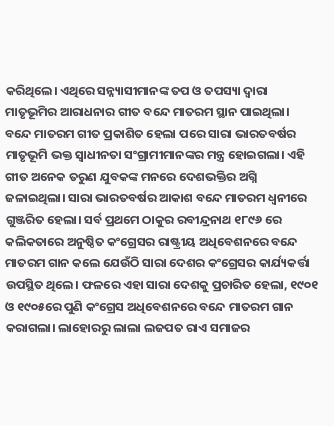କରିଥିଲେ। ଏଥିରେ ସନ୍ନ୍ୟାସୀମାନଙ୍କ ତପ ଓ ତପସ୍ୟା ଦ୍ୱାରା ମାତୃଭୂମିର ଆରାଧନାର ଗୀତ ବନ୍ଦେ ମାତରମ ସ୍ଥାନ ପାଇଥିଲା। ବନ୍ଦେ ମାତରମ ଗୀତ ପ୍ରକାଶିତ ହେଲା ପରେ ସାରା ଭାରତବର୍ଷର ମାତୃଭୂମି ଭକ୍ତ ସ୍ୱାଧୀନତା ସଂଗ୍ରାମୀମାନଙ୍କର ମନ୍ତ୍ର ହୋଇଗଲା। ଏହି ଗୀତ ଅନେକ ତରୁଣ ଯୁବକଙ୍କ ମନରେ ଦେଶଭକ୍ତିର ଅଗ୍ନି ଜଳାଇଥିଲା। ସାରା ଭାରତବର୍ଷର ଆକାଶ ବନ୍ଦେ ମାତରମ ଧ୍ୱନୀରେ ଗୁଞ୍ଜରିତ ହେଲା। ସର୍ବ ପ୍ରଥମେ ଠାକୁର ରବୀନ୍ଦ୍ରନାଥ ୧୮୯୬ ରେ କଲିକତାରେ ଅନୁଷ୍ଠିତ କଂଗ୍ରେସର ରାଷ୍ଟ୍ରୀୟ ଅଧିବେଶନରେ ବନ୍ଦେ ମାତରମ ଗାନ କଲେ ଯେଉଁଠି ସାରା ଦେଶର କଂଗ୍ରେସର କାର୍ଯ୍ୟକର୍ତ୍ତା ଉପସ୍ଥିତ ଥିଲେ। ଫଳରେ ଏହା ସାରା ଦେଶକୁ ପ୍ରଚାରିତ ହେଲା, ୧୯୦୧ ଓ ୧୯୦୫ରେ ପୁଣି କଂଗ୍ରେସ ଅଧିବେଶନରେ ବନ୍ଦେ ମାତରମ ଗାନ କରାଗଲା। ଲାହୋରରୁ ଲାଲା ଲଜପତ ରାଏ ସମାଜର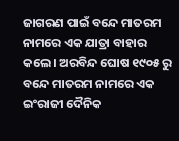ଜାଗରଣ ପାଇଁ ବନ୍ଦେ ମାତରମ ନାମରେ ଏକ ଯାତ୍ରା ବାହାର କଲେ। ଅରବିନ୍ଦ ଘୋଷ ୧୯୦୫ ରୁ ବନ୍ଦେ ମାତରମ ନାମରେ ଏକ ଇଂରାଜୀ ଦୈନିକ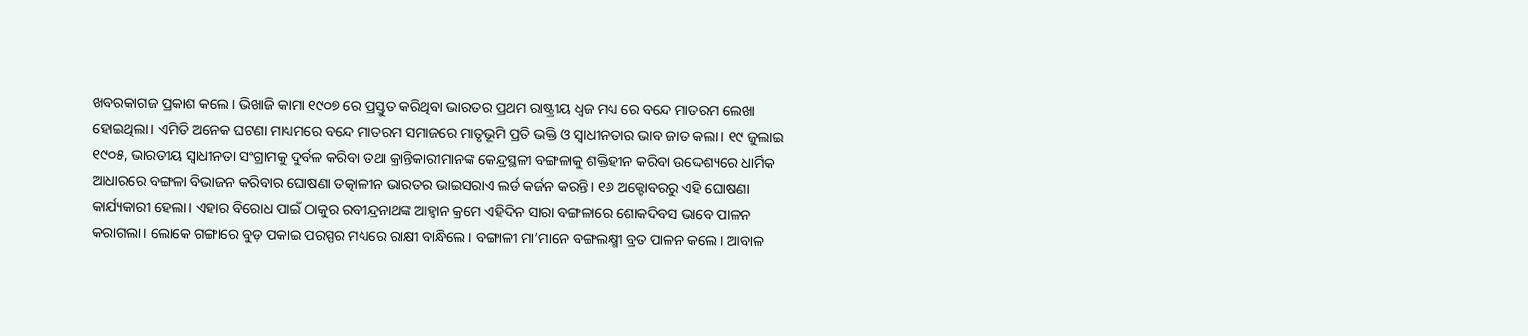ଖବରକାଗଜ ପ୍ରକାଶ କଲେ। ଭିଖାଜି କାମା ୧୯୦୭ ରେ ପ୍ରସ୍ତୁତ କରିଥିବା ଭାରତର ପ୍ରଥମ ରାଷ୍ଟ୍ରୀୟ ଧ୍ୱଜ ମଧ୍ୟ ରେ ବନ୍ଦେ ମାତରମ ଲେଖା ହୋଇଥିଲା। ଏମିତି ଅନେକ ଘଟଣା ମାଧ୍ୟମରେ ବନ୍ଦେ ମାତରମ ସମାଜରେ ମାତୃଭୂମି ପ୍ରତି ଭକ୍ତି ଓ ସ୍ୱାଧୀନତାର ଭାବ ଜାତ କଲା। ୧୯ ଜୁଲାଇ ୧୯୦୫, ଭାରତୀୟ ସ୍ୱାଧୀନତା ସଂଗ୍ରାମକୁ ଦୁର୍ବଳ କରିବା ତଥା କ୍ରାନ୍ତିକାରୀମାନଙ୍କ କେନ୍ଦ୍ରସ୍ଥଳୀ ବଙ୍ଗଳାକୁ ଶକ୍ତିହୀନ କରିବା ଉଦ୍ଦେଶ୍ୟରେ ଧାର୍ମିକ ଆଧାରରେ ବଙ୍ଗଳା ବିଭାଜନ କରିବାର ଘୋଷଣା ତତ୍କାଳୀନ ଭାରତର ଭାଇସରାଏ ଲର୍ଡ କର୍ଜନ କରନ୍ତି। ୧୬ ଅକ୍ଟୋବରରୁ ଏହି ଘୋଷଣା କାର୍ଯ୍ୟକାରୀ ହେଲା। ଏହାର ବିରୋଧ ପାଇଁ ଠାକୁର ରବୀନ୍ଦ୍ରନାଥଙ୍କ ଆହ୍ୱାନ କ୍ରମେ ଏହିଦିନ ସାରା ବଙ୍ଗଳାରେ ଶୋକଦିବସ ଭାବେ ପାଳନ କରାଗଲା। ଲୋକେ ଗଙ୍ଗାରେ ବୁଡ଼ ପକାଇ ପରସ୍ପର ମଧ୍ୟରେ ରାକ୍ଷୀ ବାନ୍ଧିଲେ। ବଙ୍ଗାଳୀ ମା’ମାନେ ବଙ୍ଗଲକ୍ଷ୍ମୀ ବ୍ରତ ପାଳନ କଲେ। ଆବାଳ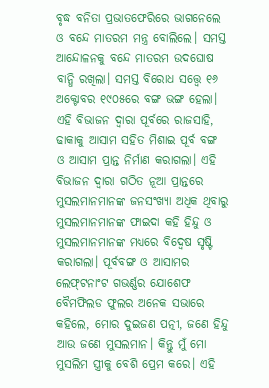ବୃଦ୍ଧ ବନିତା ପ୍ରଭାତଫେରିରେ ଭାଗନେଲେ ଓ ବନ୍ଦେ ମାତରମ ମନ୍ତ୍ର ବୋଲିଲେ। ସମସ୍ତ ଆନ୍ଦୋଳନକୁ ବନ୍ଦେ ମାତରମ ଉଦଘୋଷ ବାନ୍ଧି ରଖିଲା। ସମସ୍ତ ବିରୋଧ ସତ୍ତ୍ବେ ୧୬ ଅକ୍ଟୋବର ୧୯୦୫ରେ ବଙ୍ଗ ଭଙ୍ଗ ହେଲା। ଏହି ବିଭାଜନ ଦ୍ୱାରା ପୂର୍ବରେ ରାଜସାହି, ଢାକାକୁ ଆସାମ ସହିତ ମିଶାଇ ପୂର୍ବ ବଙ୍ଗ ଓ ଆସାମ ପ୍ରାନ୍ତ ନିର୍ମାଣ କରାଗଲା। ଏହି ବିଭାଜନ ଦ୍ୱାରା ଗଠିତ ନୂଆ ପ୍ରାନ୍ତରେ ମୁସଲମାନମାନଙ୍କ ଜନସଂଖ୍ୟା ଅଧିକ ଥିବାରୁ ମୁସଲମାନମାନଙ୍କ ଫାଇଦା କହି ହିନ୍ଦୁ ଓ ମୁସଲମାନମାନଙ୍କ ମଧ୍ୟରେ ବିଦ୍ୱେଷ ସୃଷ୍ଟି କରାଗଲା। ପୂର୍ବବଙ୍ଗ ଓ ଆସାମର ଲେଫ୍‌ଟନାଂଟ ଗଭର୍ଣ୍ଣର ଯୋଶେଫ ବୈମଫିଲଡ ଫୁଲର ଅନେକ ସଭାରେ କହିଲେ, ମୋର ଦୁଇଜଣ ପତ୍ନୀ, ଜଣେ ହିନ୍ଦୁ ଆଉ ଜଣେ ମୁସଲମାନ। କିନ୍ତୁ ମୁଁ ମୋ ମୁସଲିମ ସ୍ତ୍ରୀକୁ ବେଶି ପ୍ରେମ କରେ। ଏହି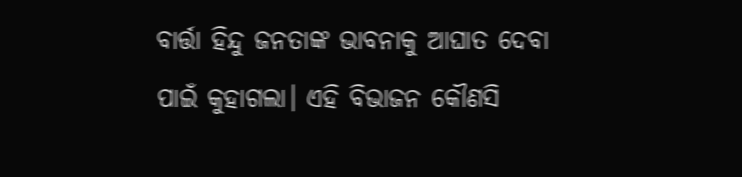ବାର୍ତ୍ତା ହିନ୍ଦୁ ଜନତାଙ୍କ ଭାବନାକୁ ଆଘାତ ଦେବା ପାଇଁ କୁହାଗଲା। ଏହି ବିଭାଜନ କୌଣସି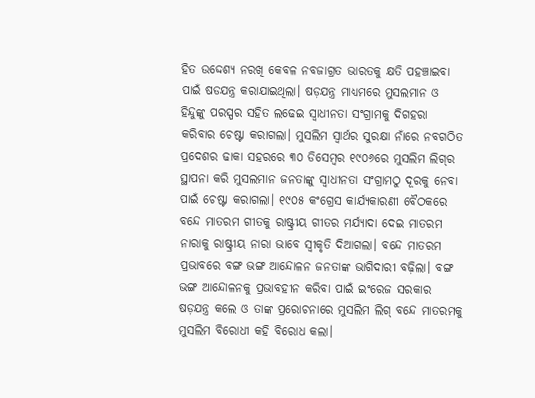ହିତ ଉଦ୍ଦେଶ୍ୟ ନରଖି କେବଳ ନବଜାଗ୍ରତ ଭାରତକୁ କ୍ଷତି ପହଞ୍ଚାଇବା ପାଇଁ ଷଡଯନ୍ତ୍ର କରାଯାଇଥିଲା। ଷଡ଼ଯନ୍ତ୍ର ମାଧ୍ୟମରେ ମୁସଲମାନ ଓ ହିନ୍ଦୁଙ୍କୁ ପରସ୍ପର ସହିତ ଲଢେଇ ସ୍ୱାଧୀନତା ସଂଗ୍ରାମକୁ ଦିଗହରା କରିବାର ଚେଷ୍ଟା କରାଗଲା। ମୁସଲିମ ସ୍ୱାର୍ଥର ସୁରକ୍ଷା ନାଁରେ ନବଗଠିତ ପ୍ରଦେଶର ଢାକା ସହରରେ ୩୦ ଡିସେମ୍ୱର ୧୯୦୬ରେ ମୁସଲିମ ଲିଗ୍‌ର ସ୍ଥାପନା କରି ମୁସଲମାନ ଜନତାଙ୍କୁ ସ୍ୱାଧୀନତା ସଂଗ୍ରାମଠୁ ଦୂରକୁ ନେବା ପାଇଁ ଚେଷ୍ଟା କରାଗଲା। ୧୯୦୫ କଂଗ୍ରେସ କାର୍ଯ୍ୟକାରଣୀ ବୈଠକରେ ବନ୍ଦେ ମାତରମ ଗୀତକୁ ରାଷ୍ଟ୍ରୀୟ ଗୀତର ମର୍ଯ୍ୟାଦା ଦେଇ ମାତରମ ନାରାକୁ ରାଷ୍ଟ୍ରୀୟ ନାରା ଭାବେ ସ୍ୱୀକୃତି ଦିଆଗଲା। ବନ୍ଦେ ମାତରମ ପ୍ରଭାବରେ ବଙ୍ଗ ଭଙ୍ଗ ଆନ୍ଦୋଳନ ଜନତାଙ୍କ ଭାଗିଦାରୀ ବଢ଼ିଲା। ବଙ୍ଗ ଭଙ୍ଗ ଆନ୍ଦୋଳନକୁ ପ୍ରଭାବହୀନ କରିବା ପାଇଁ ଇଂରେଜ ସରକାର ଷଡ଼ଯନ୍ତ୍ର କଲେ ଓ ତାଙ୍କ ପ୍ରରୋଚନାରେ ମୁସଲିମ ଲିଗ୍ ବନ୍ଦେ ମାତରମକୁ ମୁସଲିମ ବିରୋଧୀ କହି ବିରୋଧ କଲା।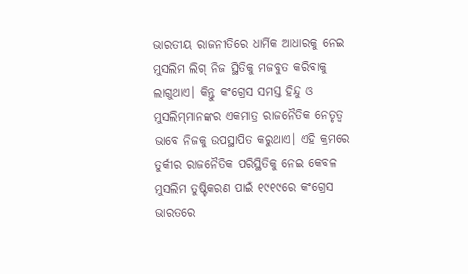ଭାରତୀୟ ରାଜନୀତିରେ ଧାର୍ମିକ ଆଧାରକୁ ନେଇ ମୁସଲିମ ଲିଗ୍ ନିଜ ସ୍ଥିତିକୁ ମଜବୁତ କରିବାକୁ ଲାଗୁଥାଏ। କିନ୍ତୁ କଂଗ୍ରେସ ସମସ୍ତ ହିନ୍ଦୁ ଓ ମୁସଲିମ୍‌ମାନଙ୍କର ଏକମାତ୍ର ରାଜନୈତିକ ନେତୃତ୍ୱ ଭାବେ ନିଜକୁ ଉପସ୍ଥାପିତ କରୁଥାଏ। ଏହି କ୍ରମରେ ତୁର୍କୀର ରାଜନୈତିକ ପରିସ୍ଥିତିକୁ ନେଇ କେବଳ ମୁସଲିମ ତୁଷ୍ଟିକରଣ ପାଇଁ ୧୯୧୯ରେ କଂଗ୍ରେସ ଭାରତରେ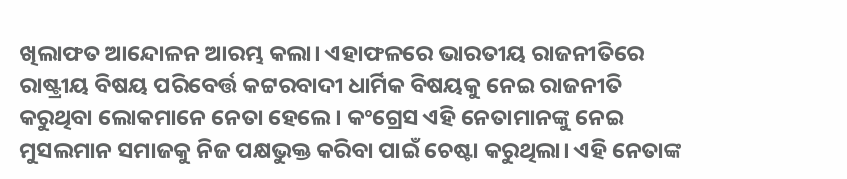ଖିଲାଫତ ଆନ୍ଦୋଳନ ଆରମ୍ଭ କଲା। ଏହାଫଳରେ ଭାରତୀୟ ରାଜନୀତିରେ ରାଷ୍ଟ୍ରୀୟ ବିଷୟ ପରିବେର୍ତ୍ତ କଟ୍ଟରବାଦୀ ଧାର୍ମିକ ବିଷୟକୁ ନେଇ ରାଜନୀତି କରୁଥିବା ଲୋକମାନେ ନେତା ହେଲେ । କଂଗ୍ରେସ ଏହି ନେତାମାନଙ୍କୁ ନେଇ ମୁସଲମାନ ସମାଜକୁ ନିଜ ପକ୍ଷଭୁକ୍ତ କରିବା ପାଇଁ ଚେଷ୍ଟା କରୁଥିଲା। ଏହି ନେତାଙ୍କ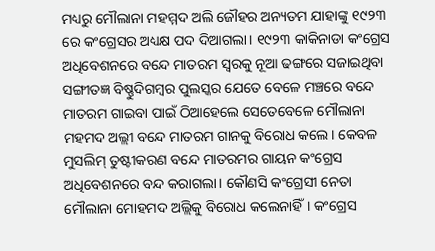ମଧ୍ୟରୁ ମୌଲାନା ମହମ୍ମଦ ଅଲି ଜୌହର ଅନ୍ୟତମ ଯାହାଙ୍କୁ ୧୯୨୩ ରେ କଂଗ୍ରେସର ଅଧ୍ୟକ୍ଷ ପଦ ଦିଆଗଲା। ୧୯୨୩ କାକିନାଡା କଂଗ୍ରେସ ଅଧିବେଶନରେ ବନ୍ଦେ ମାତରମ ସ୍ୱରକୁ ନୂଆ ଢଙ୍ଗରେ ସଜାଇଥିବା ସଙ୍ଗୀତଜ୍ଞ ବିଷ୍ଣୁଦିଗମ୍ୱର ପୁଲସ୍କର ଯେତେ ବେଳେ ମଞ୍ଚରେ ବନ୍ଦେ ମାତରମ ଗାଇବା ପାଇଁ ଠିଆହେଲେ ସେତେବେଳେ ମୌଲାନା ମହମଦ ଅଲ୍ଲୀ ବନ୍ଦେ ମାତରମ ଗାନକୁ ବିରୋଧ କଲେ। କେବଳ ମୁସଲିମ୍ ତୁଷ୍ଟୀକରଣ ବନ୍ଦେ ମାତରମର ଗାୟନ କଂଗ୍ରେସ ଅଧିବେଶନରେ ବନ୍ଦ କରାଗଲା। କୌଣସି କଂଗ୍ରେସୀ ନେତା ମୌଲାନା ମୋହମଦ ଅଲ୍ଲିକୁ ବିରୋଧ କଲେନାହିଁ। କଂଗ୍ରେସ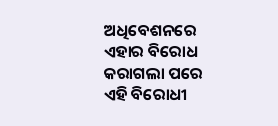ଅଧିବେଶନରେ ଏହାର ବିରୋଧ କରାଗଲା ପରେ ଏହି ବିରୋଧୀ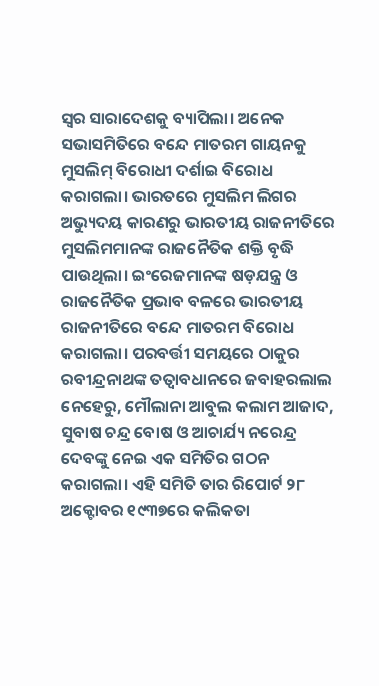ସ୍ୱର ସାରାଦେଶକୁ ବ୍ୟାପିଲା। ଅନେକ ସଭାସମିତିରେ ବନ୍ଦେ ମାତରମ ଗାୟନକୁ ମୁସଲିମ୍ ବିରୋଧୀ ଦର୍ଶାଇ ବିରୋଧ କରାଗଲା। ଭାରତରେ ମୁସଲିମ ଲିଗର ଅଭ୍ୟୁଦୟ କାରଣରୁ ଭାରତୀୟ ରାଜନୀତିରେ ମୁସଲିମମାନଙ୍କ ରାଜନୈତିକ ଶକ୍ତି ବୃଦ୍ଧି ପାଉଥିଲା। ଇଂରେଜମାନଙ୍କ ଷଡ଼ଯନ୍ତ୍ର ଓ ରାଜନୈତିକ ପ୍ରଭାବ ବଳରେ ଭାରତୀୟ ରାଜନୀତିରେ ବନ୍ଦେ ମାତରମ ବିରୋଧ କରାଗଲା। ପରବର୍ତ୍ତୀ ସମୟରେ ଠାକୁର ରବୀନ୍ଦ୍ରନାଥଙ୍କ ତତ୍ୱାବଧାନରେ ଜବାହରଲାଲ ନେହେରୁ, ମୌଲାନା ଆବୁଲ କଲାମ ଆଜାଦ, ସୁବାଷ ଚନ୍ଦ୍ର ବୋଷ ଓ ଆଚାର୍ଯ୍ୟ ନରେନ୍ଦ୍ର ଦେବଙ୍କୁ ନେଇ ଏକ ସମିତିର ଗଠନ କରାଗଲା। ଏହି ସମିତି ତାର ରିପୋର୍ଟ ୨୮ ଅକ୍ଟୋବର ୧୯୩୭ରେ କଲିକତା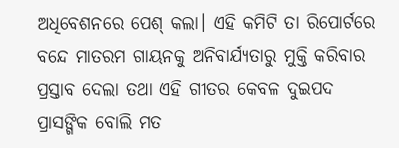ଅଧିବେଶନରେ ପେଶ୍ କଲା। ଏହି କମିଟି ତା ରିପୋର୍ଟରେ ବନ୍ଦେ ମାତରମ ଗାୟନକୁ ଅନିବାର୍ଯ୍ୟତାରୁ ମୁକ୍ତି କରିବାର ପ୍ରସ୍ତାବ ଦେଲା ତଥା ଏହି ଗୀତର କେବଳ ଦୁଇପଦ ପ୍ରାସଙ୍ଗିକ ବୋଲି ମତ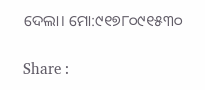ଦେଲା। ମୋ:୯୧୭୮୦୯୧୫୩୦

Share :